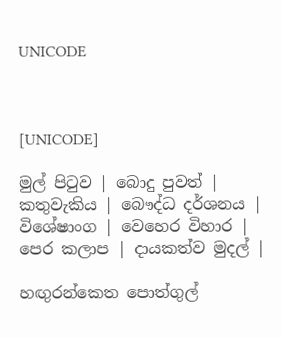UNICODE



[UNICODE]

මුල් පිටුව | බොදු පුවත් | කතුවැකිය | බෞද්ධ දර්ශනය | විශේෂාංග | වෙහෙර විහාර | පෙර කලාප | දායකත්ව මුදල් |

හඟුරන්කෙත පොත්ගුල්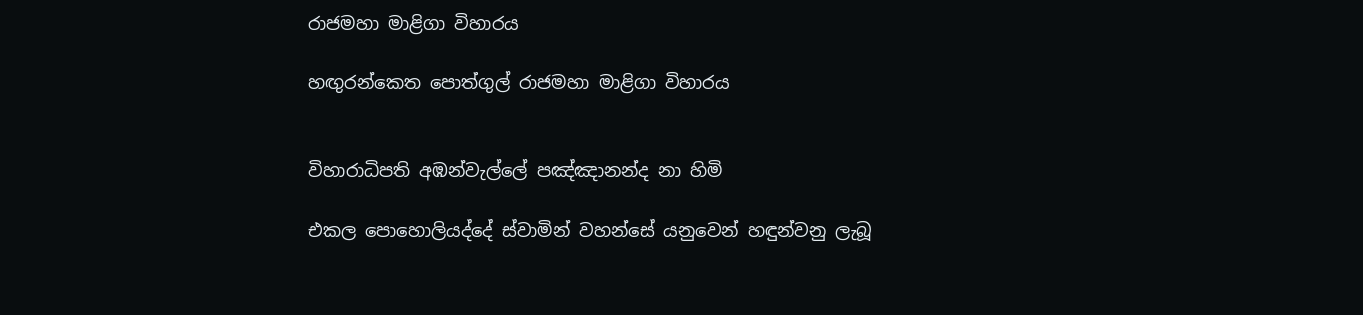රාජමහා මාළිගා විහාරය

හඟුරන්කෙත පොත්ගුල් රාජමහා මාළිගා විහාරය


විහාරාධිපති අඹන්වැල්ලේ පඤ්ඤානන්ද නා හිමි

එකල පොහොලියද්දේ ස්වාමින් වහන්සේ යනුවෙන් හඳුන්වනු ලැබූ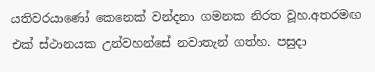යතිවරයාණෝ කෙනෙක් වන්දනා ගමනක නිරත වූහ.අතරමඟ එක් ස්ථානයක උන්වහන්සේ නවාතැන් ගත්හ. පසුදා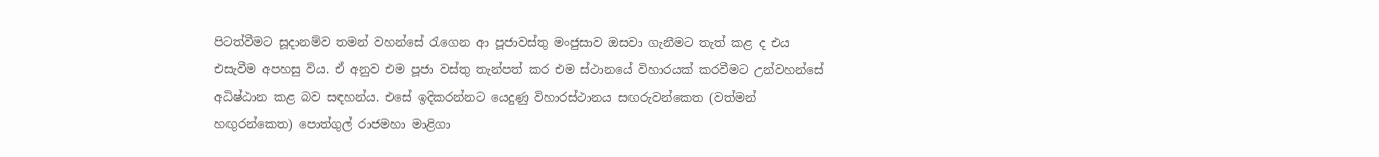පිටත්වීමට සූදානම්ව තමන් වහන්සේ රැගෙන ආ පූජාවස්තු මංජුසාව ඔසවා ගැනීමට තැත් කළ ද එය එසැවීම අපහසු විය. ඒ අනුව එම පූජා වස්තු තැන්පත් කර එම ස්ථානයේ විහාරයක් කරවීමට උන්වහන්සේ අධිෂ්ඨාන කළ බව සඳහන්ය. එසේ ඉදිකරන්නට යෙදුණු විහාරස්ථානය සඟරුවන්කෙත (වත්මන් හඟුරන්කෙත) පොත්ගුල් රාජමහා මාළිගා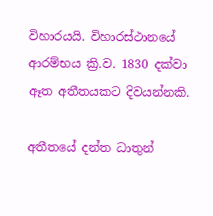විහාරයයි. විහාරස්ථානයේ ආරම්භය ක්‍රි.ව. 1830 දක්වා ඈත අතීතයකට දිවයන්නකි.

අතීතයේ දන්ත ධාතුන්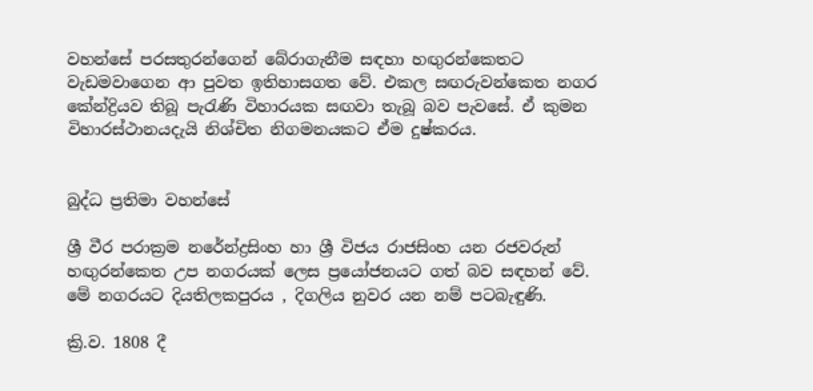වහන්සේ පරසතුරන්ගෙන් බේරාගැනීම සඳහා හඟුරන්කෙතට වැඩමවාගෙන ආ පුවත ඉතිහාසගත වේ. එකල සඟරුවන්කෙත නගර කේන්ද්‍රියව තිබූ පැරැණි විහාරයක සඟවා තැබූ බව පැවසේ. ඒ කුමන විහාරස්ථානයදැයි නිශ්චිත නිගමනයකට ඒම දුෂ්කරය.


බුද්ධ ප්‍රතිමා වහන්සේ

ශ්‍රී වීර පරාක්‍රම නරේන්ද්‍රසිංහ හා ශ්‍රී විජය රාජසිංහ යන රජවරුන් හඟුරන්කෙත උප නගරයක් ලෙස ප්‍රයෝජනයට ගත් බව සඳහන් වේ. මේ නගරයට දියතිලකපුරය , දිගලිය නුවර යන නම් පටබැඳුණි.

ක්‍රි.ව. 1808 දී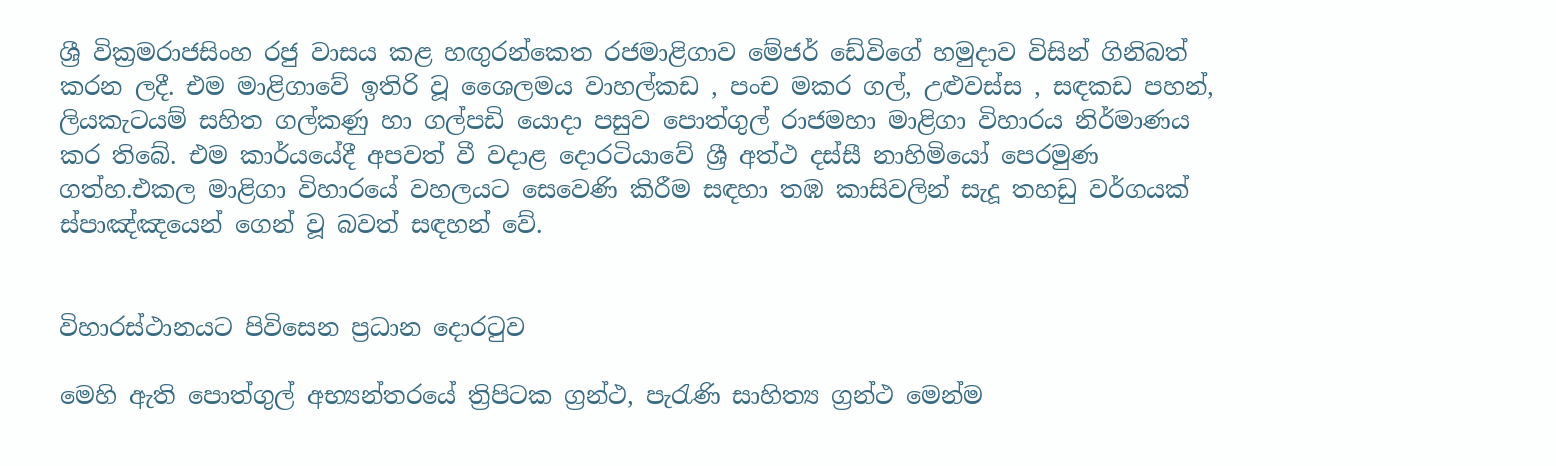ශ්‍රී වික්‍රමරාජසිංහ රජු වාසය කළ හඟුරන්කෙත රජමාළිගාව මේජර් ඩේවිගේ හමුදාව විසින් ගිනිබත් කරන ලදී. එම මාළිගාවේ ඉතිරි වූ ශෛලමය වාහල්කඩ , පංච මකර ගල්, උළුවස්ස , සඳකඩ පහන්, ලියකැටයම් සහිත ගල්කණු හා ගල්පඩි යොදා පසුව පොත්ගුල් රාජමහා මාළිගා විහාරය නිර්මාණය කර තිබේ. එම කාර්යයේදී අපවත් වී වදාළ දොරටියාවේ ශ්‍රී අත්ථ දස්සී නාහිමියෝ පෙරමුණ ගත්හ.එකල මාළිගා විහාරයේ වහලයට සෙවෙණි කිරීම සඳහා තඹ කාසිවලින් සැදූ තහඩු වර්ගයක් ස්පාඤ්ඤයෙන් ගෙන් වූ බවත් සඳහන් වේ.


විහාරස්ථානයට පිවිසෙන ප්‍රධාන දොරටුව

මෙහි ඇති පොත්ගුල් අභ්‍යන්තරයේ ත්‍රිපිටක ග්‍රන්ථ, පැරැණි සාහිත්‍ය ග්‍රන්ථ මෙන්ම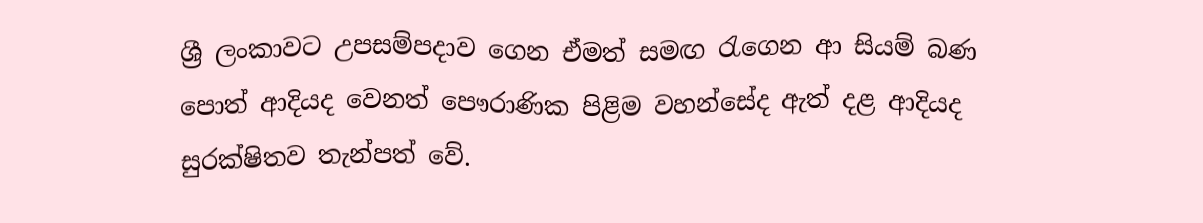ශ්‍රී ලංකාවට උපසම්පදාව ගෙන ඒමත් සමඟ රැගෙන ආ සියම් බණ පොත් ආදියද වෙනත් පෞරාණික පිළිම වහන්සේද ඇත් දළ ආදියද සුරක්ෂිතව තැන්පත් වේ.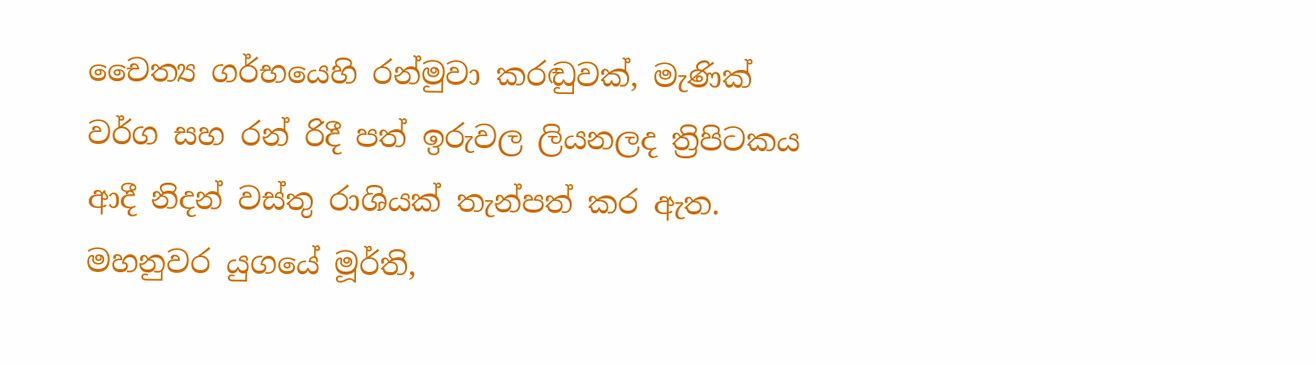චෛත්‍ය ගර්භයෙහි රන්මුවා කරඬුවක්, මැණික් වර්ග සහ රන් රිදී පත් ඉරුවල ලියනලද ත්‍රිපිටකය ආදී නිදන් වස්තු රාශියක් තැන්පත් කර ඇත. මහනුවර යුගයේ මූර්ති,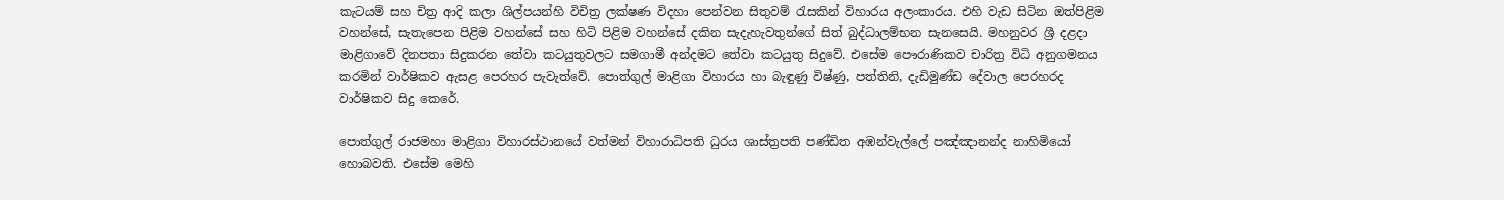කැටයම් සහ චිත්‍ර ආදි කලා ශිල්පයන්හි විචිත්‍ර ලක්ෂණ විදහා පෙන්වන සිතුවම් රැසකින් විහාරය අලංකාරය. එහි වැඩ සිටින ඔත්පිළිම වහන්සේ, සැතැපෙන පිළිම වහන්සේ සහ හිටි පිළිම වහන්සේ දකින සැදැහැවතුන්ගේ සිත් බුද්ධාලම්භන සැනසෙයි. මහනුවර ශ්‍රී දළදා මාළිගාවේ දිනපතා සිදුකරන තේවා කටයුතුවලට සමගාමී අන්දමට තේවා කටයුතු සිදුවේ. එසේම පෞරාණිකව චාරිත්‍ර විධි අනුගමනය කරමින් වාර්ෂිකව ඇසළ පෙරහර පැවැත්වේ. පොත්ගුල් මාළිගා විහාරය හා බැඳුණු විෂ්ණු, පත්තිනි, දැඩිමුණ්ඩ දේවාල පෙරහරද වාර්ෂිකව සිදු කෙරේ.

පොත්ගුල් රාජමහා මාළිගා විහාරස්ථානයේ වත්මන් විහාරාධිපති ධුරය ශාස්ත්‍රපති පණ්ඩිත අඹන්වැල්ලේ පඤ්ඤානන්ද නාහිමියෝ හොබවති. එසේම මෙහි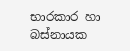භාරකාර හා බස්නායක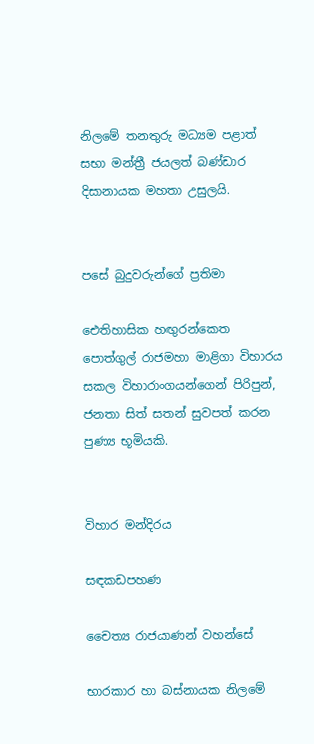නිලමේ තනතුරු මධ්‍යම පළාත් සභා මන්ත්‍රී ජයලත් බණ්ඩාර දිසානායක මහතා උසුලයි.


පසේ බුදුවරුන්ගේ ප්‍රතිමා

ඓතිහාසික හඟුරන්කෙත පොත්ගුල් රාජමහා මාළිගා විහාරය සකල විහාරාංගයන්ගෙන් පිරිපුන්, ජනතා සිත් සතන් සුවපත් කරන පුණ්‍ය භූමියකි.


විහාර මන්දිරය

සඳකඩපහණ

චෛත්‍ය රාජයාණන් වහන්සේ

භාරකාර හා බස්නායක නිලමේ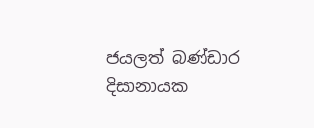ජයලත් බණ්ඩාර දිසානායක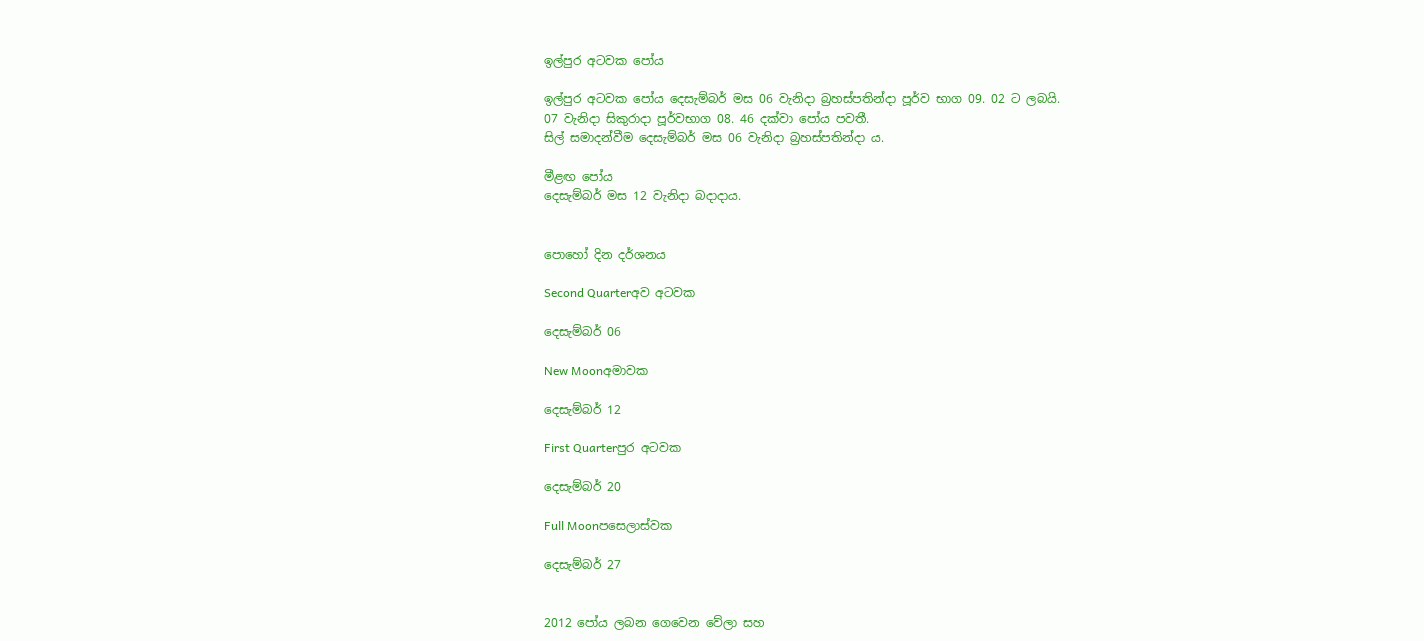ඉල්පුර අටවක පෝය

ඉල්පුර අටවක පෝය දෙසැම්බර් මස 06 වැනිදා බ්‍රහස්පතින්දා පූර්ව භාග 09. 02 ට ලබයි.
07 වැනිදා සිකුරාදා පූර්වභාග 08. 46 දක්වා පෝය පවතී.
සිල් සමාදන්වීම දෙසැම්බර් මස 06 වැනිදා බ්‍රහස්පතින්දා ය.

මීළඟ පෝය
දෙසැම්බර් මස 12 වැනිදා බදාදාය.


පොහෝ දින දර්ශනය

Second Quarterඅව අටවක

දෙසැම්බර් 06

New Moonඅමාවක

දෙසැම්බර් 12

First Quarterපුර අටවක

දෙසැම්බර් 20

Full Moonපසෙලාස්වක

දෙසැම්බර් 27


2012 පෝය ලබන ගෙවෙන වේලා සහ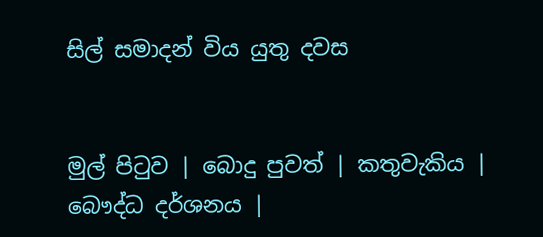සිල් සමාදන් විය යුතු දවස


මුල් පිටුව | බොදු පුවත් | කතුවැකිය | බෞද්ධ දර්ශනය |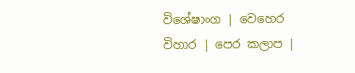විශේෂාංග | වෙහෙර විහාර | පෙර කලාප |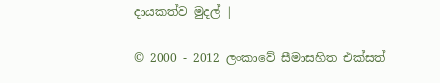දායකත්ව මුදල් |

© 2000 - 2012 ලංකාවේ සීමාසහිත එක්සත්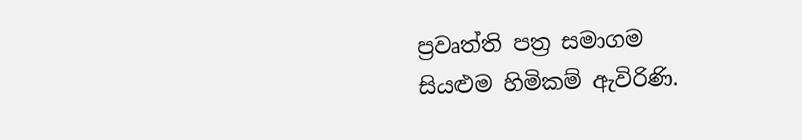ප්‍රවෘත්ති පත්‍ර සමාගම
සියළුම හිමිකම් ඇවිරිණි.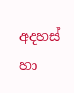අදහස් හා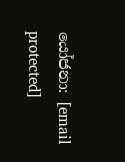යෝජනා: [email protected]